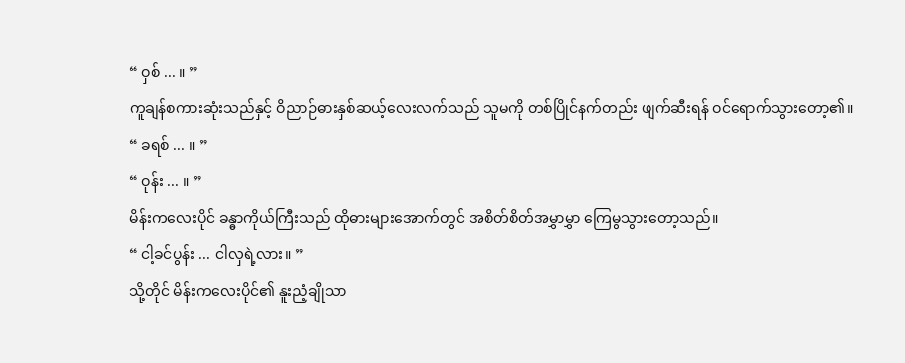“ ဝှစ် ... ။ ”
ကူချန်စကားဆုံးသည်နှင့် ဝိညာဉ်ဓားနှစ်ဆယ့်လေးလက်သည် သူမကို တစ်ပြိုင်နက်တည်း ဖျက်ဆီးရန် ဝင်ရောက်သွားတော့၏။
“ ခရစ် ... ။ ”
“ ဝုန်း ... ။ ”
မိန်းကလေးပိုင် ခန္ဓာကိုယ်ကြီးသည် ထိုဓားများအောက်တွင် အစိတ်စိတ်အမွှာမွှာ ကြေမွသွားတော့သည်။
“ ငါ့ခင်ပွန်း ... ငါလှရဲ့လား။ ”
သို့တိုင် မိန်းကလေးပိုင်၏ နူးညံ့ချိုသာ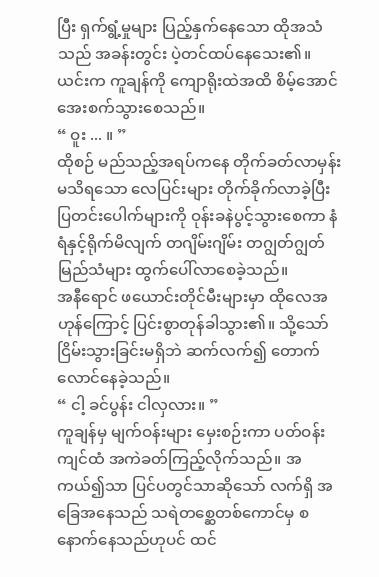ပြီး ရှက်ရွံ့မှုများ ပြည့်နှက်နေသော ထိုအသံသည် အခန်းတွင်း ပဲ့တင်ထပ်နေသေး၏။ ယင်းက ကူချန်ကို ကျောရိုးထဲအထိ စိမ့်အောင် အေးစက်သွားစေသည်။
“ ဝူး ... ။ ”
ထိုစဉ် မည်သည့်အရပ်ကနေ တိုက်ခတ်လာမှန်းမသိရသော လေပြင်းများ တိုက်ခိုက်လာခဲ့ပြီး ပြတင်းပေါက်များကို ဝုန်းခနဲပွင့်သွားစေကာ နံရံနှင့်ရိုက်မိလျက် တဂျိမ်းဂျိမ်း တဂျွတ်ဂျွတ်မြည်သံများ ထွက်ပေါ်လာစေခဲ့သည်။
အနီရောင် ဖယောင်းတိုင်မီးများမှာ ထိုလေအဟုန်ကြောင့် ပြင်းစွာတုန်ခါသွား၏။ သို့သော် ငြိမ်းသွားခြင်းမရှိဘဲ ဆက်လက်၍ တောက်လောင်နေခဲ့သည်။
“ ငါ့ ခင်ပွန်း ငါလှလား။ ”
ကူချန်မှ မျက်ဝန်းများ မှေးစဉ်းကာ ပတ်ဝန်းကျင်ထံ အကဲခတ်ကြည့်လိုက်သည်။ အကယ်၍သာ ပြင်ပတွင်သာဆိုသော် လက်ရှိ အခြေအနေသည် သရဲတစ္ဆေတစ်ကောင်မှ စနောက်နေသည်ဟုပင် ထင်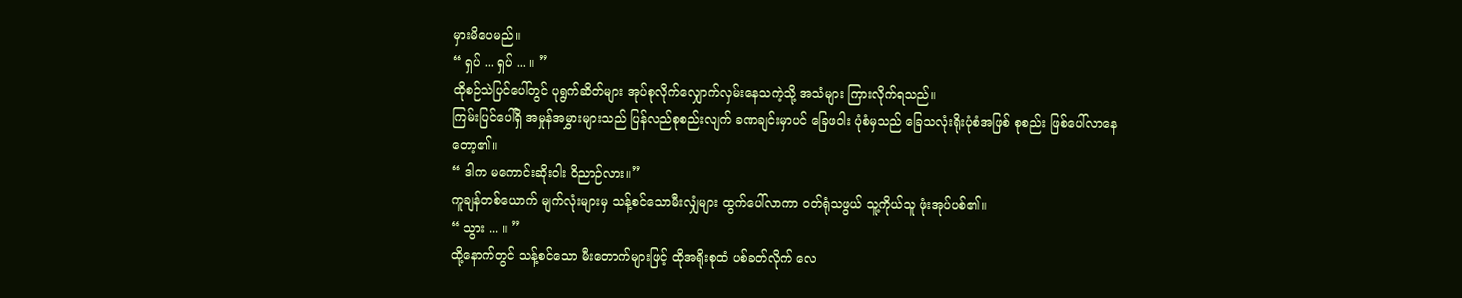မှားမိပေမည်။
“ ရှပ် ... ရှပ် ... ။ ”
ထိုစဉ်သဲပြင်ပေါ်တွင် ပုရွက်ဆိတ်များ အုပ်စုလိုက်လျှောက်လှမ်းနေသကဲ့သို့ အသံများ ကြားလိုက်ရသည်။
ကြမ်းပြင်ပေါ်ရှိ အမှုန်အမွှားများသည် ပြန်လည်စုစည်းလျက် ခဏချင်းမှာပင် ခြေဖဝါး ပုံစံမှသည် ခြေသလုံးရိုးပုံစံအဖြစ် စုစည်း ဖြစ်ပေါ်လာနေတော့၏။
“ ဒါက မကောင်းဆိုးဝါး ဝိညာဉ်လား။”
ကူချန်တစ်ယောက် မျက်လုံးများမှ သန့်စင်သောမီးလျှံများ ထွက်ပေါ်လာကာ ဝတ်ရုံသဖွယ် သူ့ကိုယ်သူ ဖုံးအုပ်ပစ်၏။
“ သွား ... ။ ”
ထို့နောက်တွင် သန့်စင်သော မီးတောက်များဖြင့် ထိုအရိုးစုထံ ပစ်ခတ်လိုက် လေ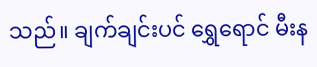သည်။ ချက်ချင်းပင် ရွှေရောင် မီးန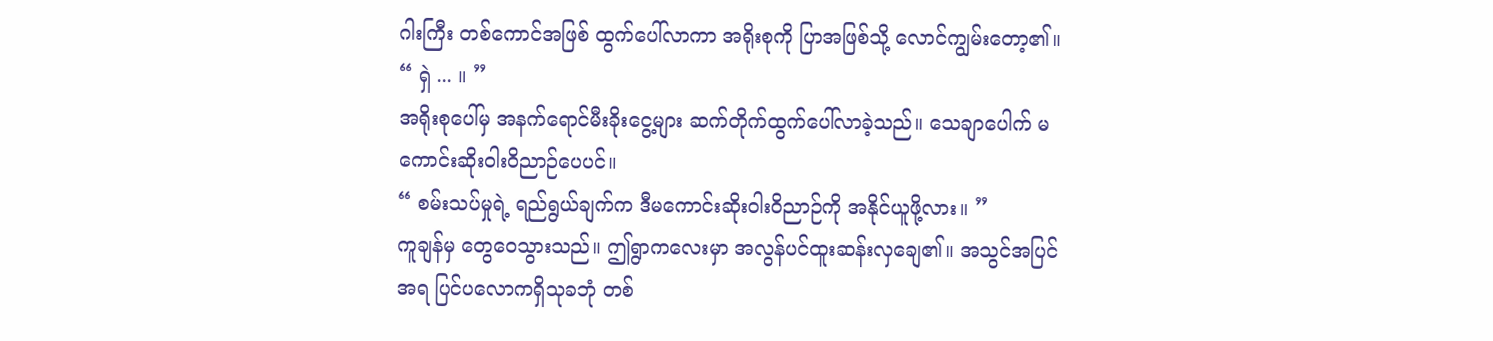ဂါးကြီး တစ်ကောင်အဖြစ် ထွက်ပေါ်လာကာ အရိုးစုကို ပြာအဖြစ်သို့ လောင်ကျွမ်းတော့၏။
“ ရှဲ ... ။ ”
အရိုးစုပေါ်မှ အနက်ရောင်မီးခိုးငွေ့များ ဆက်တိုက်ထွက်ပေါ်လာခဲ့သည်။ သေချာပေါက် မကောင်းဆိုးဝါးဝိညာဉ်ပေပင်။
“ စမ်းသပ်မှုရဲ့ ရည်ရွယ်ချက်က ဒီမကောင်းဆိုးဝါးဝိညာဉ်ကို အနိုင်ယူဖို့လား။ ”
ကူချန်မှ တွေဝေသွားသည်။ ဤရွာကလေးမှာ အလွန်ပင်ထူးဆန်းလှချေ၏။ အသွင်အပြင်အရ ပြင်ပလောကရှိသုခဘုံ တစ်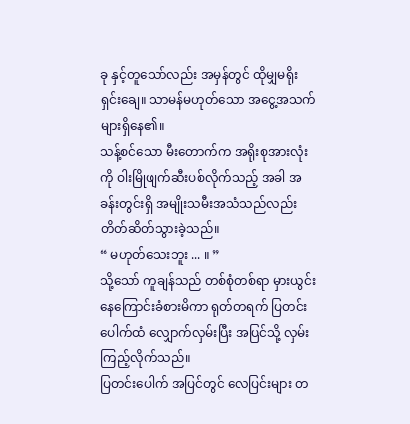ခု နှင့်တူသော်လည်း အမှန်တွင် ထိုမျှမရိုးရှင်းချေ။ သာမန်မဟုတ်သော အငွေ့အသက်များရှိနေ၏။
သန့်စင်သော မီးတောက်က အရိုးစုအားလုံးကို ဝါးမြိုဖျက်ဆီးပစ်လိုက်သည့် အခါ အခန်းတွင်းရှိ အမျိုးသမီးအသံသည်လည်း တိတ်ဆိတ်သွားခဲ့သည်။
“ မဟုတ်သေးဘူး ... ။ ”
သို့သော် ကူချန်သည် တစ်စုံတစ်ရာ မှားယွင်းနေကြောင်းခံစားမိကာ ရုတ်တရက် ပြတင်းပေါက်ထံ လျှောက်လှမ်းပြီး အပြင်သို့ လှမ်းကြည့်လိုက်သည်။
ပြတင်းပေါက် အပြင်တွင် လေပြင်းများ တ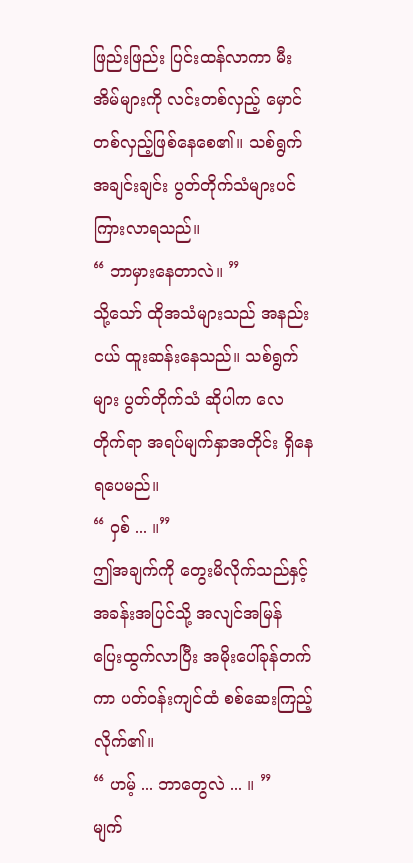ဖြည်းဖြည်း ပြင်းထန်လာကာ မီးအိမ်များကို လင်းတစ်လှည့် မှောင်တစ်လှည့်ဖြစ်နေစေ၏။ သစ်ရွက်အချင်းချင်း ပွတ်တိုက်သံများပင် ကြားလာရသည်။
“ ဘာမှားနေတာလဲ။ ”
သို့သော် ထိုအသံများသည် အနည်းငယ် ထူးဆန်းနေသည်။ သစ်ရွက်များ ပွတ်တိုက်သံ ဆိုပါက လေတိုက်ရာ အရပ်မျက်နှာအတိုင်း ရှိနေရပေမည်။
“ ဝှစ် ... ။”
ဤအချက်ကို တွေးမိလိုက်သည်နှင့် အခန်းအပြင်သို့ အလျင်အမြန် ပြေးထွက်လာပြီး အမိုးပေါ်ခုန်တက်ကာ ပတ်ဝန်းကျင်ထံ စစ်ဆေးကြည့်လိုက်၏။
“ ဟမ့် ... ဘာတွေလဲ ... ။ ”
မျက်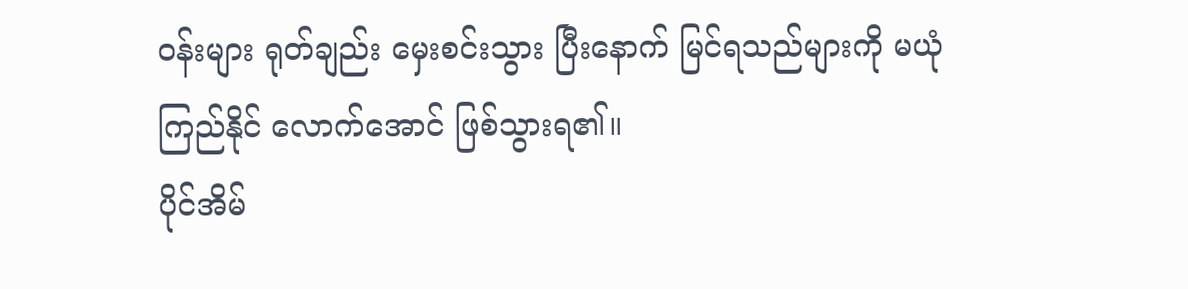ဝန်းများ ရုတ်ချည်း မှေးစင်းသွား ပြီးနောက် မြင်ရသည်များကို မယုံကြည်နိုင် လောက်အောင် ဖြစ်သွားရ၏။
ပိုင်အိမ်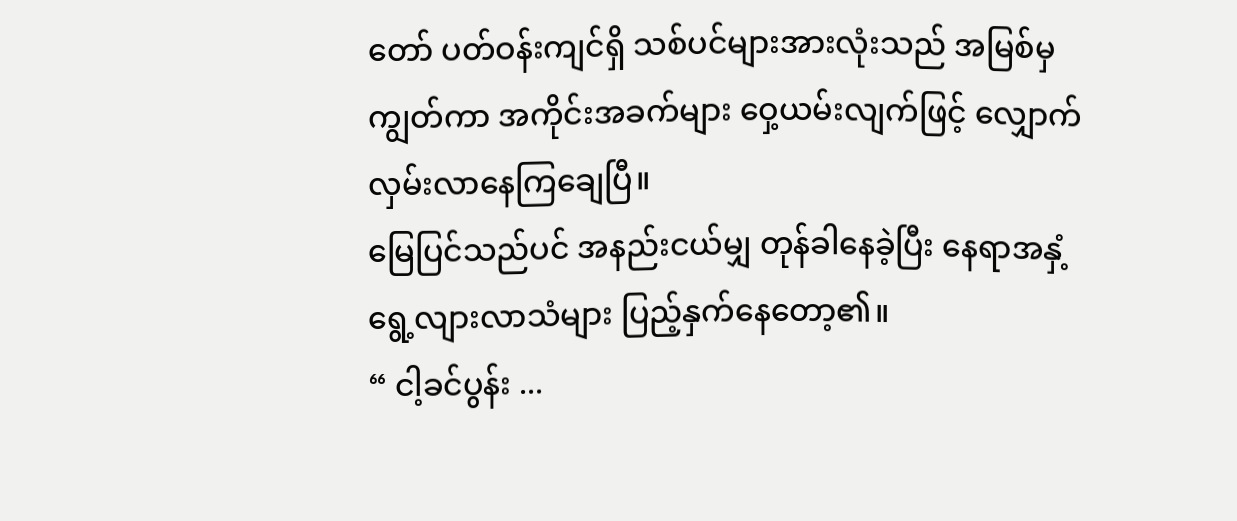တော် ပတ်ဝန်းကျင်ရှိ သစ်ပင်များအားလုံးသည် အမြစ်မှကျွတ်ကာ အကိုင်းအခက်များ ဝှေ့ယမ်းလျက်ဖြင့် လျှောက်လှမ်းလာနေကြချေပြီ။
မြေပြင်သည်ပင် အနည်းငယ်မျှ တုန်ခါနေခဲ့ပြီး နေရာအနှံ့ရွေ့လျားလာသံများ ပြည့်နှက်နေတော့၏။
“ ငါ့ခင်ပွန်း ...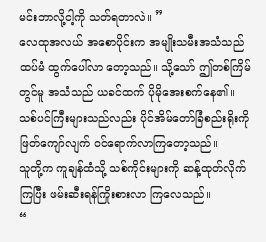မင်းဘာလို့ငါ့ကို သတ်ရတာလဲ။ ”
လေထုအလယ် အစောပိုင်းက အမျိုးသမီးအသံသည် ထပ်မံ ထွက်ပေါ်လာ တော့သည်။ သို့သော် ဤတစ်ကြိမ်တွင်မူ အသံသည် ယခင်ထက် ပိုမိုအေးစက်နေ၏။
သစ်ပင်ကြီးများသည်လည်း ပိုင်အိမ်တော်ခြံစည်းရိုးကို ဖြတ်ကျော်လျက် ဝင်ရောက်လာကြတော့သည်။
သူတို့က ကူချန်ထံသို့ သစ်ကိုင်းများကို ဆန့်ထုတ်လိုက်ကြပြီး ဖမ်းဆီးရန်ကြိုးစားလာ ကြလေသည်။
“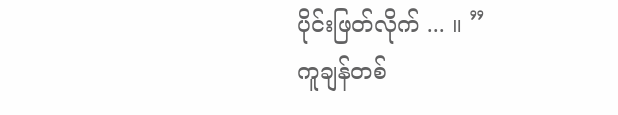ပိုင်းဖြတ်လိုက် ... ။ ”
ကူချန်တစ်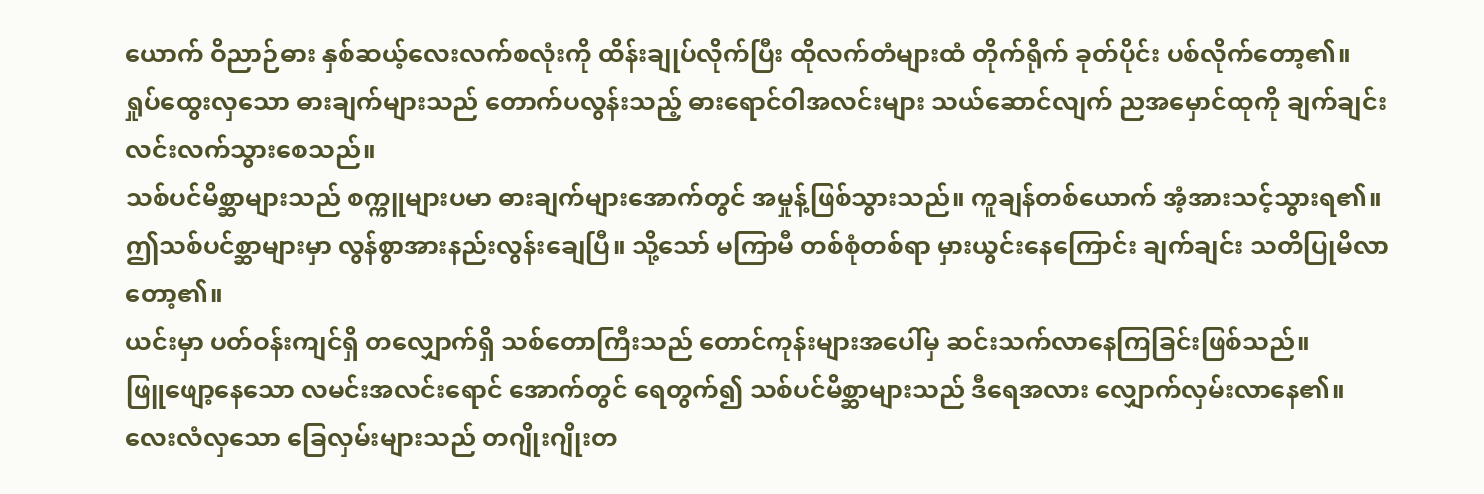ယောက် ဝိညာဉ်ဓား နှစ်ဆယ့်လေးလက်စလုံးကို ထိန်းချုပ်လိုက်ပြီး ထိုလက်တံများထံ တိုက်ရိုက် ခုတ်ပိုင်း ပစ်လိုက်တော့၏။
ရှုပ်ထွေးလှသော ဓားချက်များသည် တောက်ပလွန်းသည့် ဓားရောင်ဝါအလင်းများ သယ်ဆောင်လျက် ညအမှောင်ထုကို ချက်ချင်း လင်းလက်သွားစေသည်။
သစ်ပင်မိစ္ဆာများသည် စက္ကူများပမာ ဓားချက်များအောက်တွင် အမှုန့်ဖြစ်သွားသည်။ ကူချန်တစ်ယောက် အံ့အားသင့်သွားရ၏။
ဤသစ်ပင်စ္ဆာများမှာ လွန်စွာအားနည်းလွန်းချေပြီ။ သို့သော် မကြာမီ တစ်စုံတစ်ရာ မှားယွင်းနေကြောင်း ချက်ချင်း သတိပြုမိလာတော့၏။
ယင်းမှာ ပတ်ဝန်းကျင်ရှိ တလျှောက်ရှိ သစ်တောကြီးသည် တောင်ကုန်းများအပေါ်မှ ဆင်းသက်လာနေကြခြင်းဖြစ်သည်။
ဖြူဖျော့နေသော လမင်းအလင်းရောင် အောက်တွင် ရေတွက်၍ သစ်ပင်မိစ္ဆာများသည် ဒီရေအလား လျှောက်လှမ်းလာနေ၏။
လေးလံလှသော ခြေလှမ်းများသည် တဂျိုးဂျိုးတ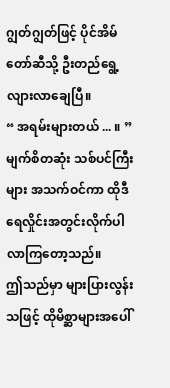ဂျွတ်ဂျွတ်ဖြင့် ပိုင်အိမ်တော်ဆီသို့ ဦးတည်ရွေ့လျားလာချေပြီ။
“ အရမ်းများတယ် ... ။ ”
မျက်စိတဆုံး သစ်ပင်ကြီးများ အသက်ဝင်ကာ ထိုဒီရေလှိုင်းအတွင်းလိုက်ပါ လာကြတော့သည်။
ဤသည်မှာ များပြားလွန်းသဖြင့် ထိုမိစ္ဆာများအပေါ်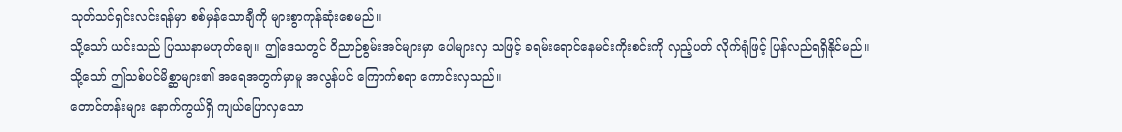သုတ်သင်ရှင်းလင်းရန်မှာ စစ်မှန်သောချီကို များစွာကုန်ဆုံးစေမည်။
သို့သော် ယင်းသည် ပြဿနာမဟုတ်ချေ။ ဤဒေသတွင် ဝိညာဉ်စွမ်းအင်များမှာ ပေါများလှ သဖြင့် ခရမ်းရောင်နေမင်းကိုးစင်းကို လှည့်ပတ် လိုက်ရုံဖြင့် ပြန်လည်ရရှိနိုင်မည်။
သို့သော် ဤသစ်ပင်မိစ္ဆာများ၏ အရေအတွက်မှာမူ အလွန်ပင် ကြောက်စရာ ကောင်းလှသည်။
တောင်တန်းများ နောက်ကွယ်ရှိ ကျယ်ပြောလှသော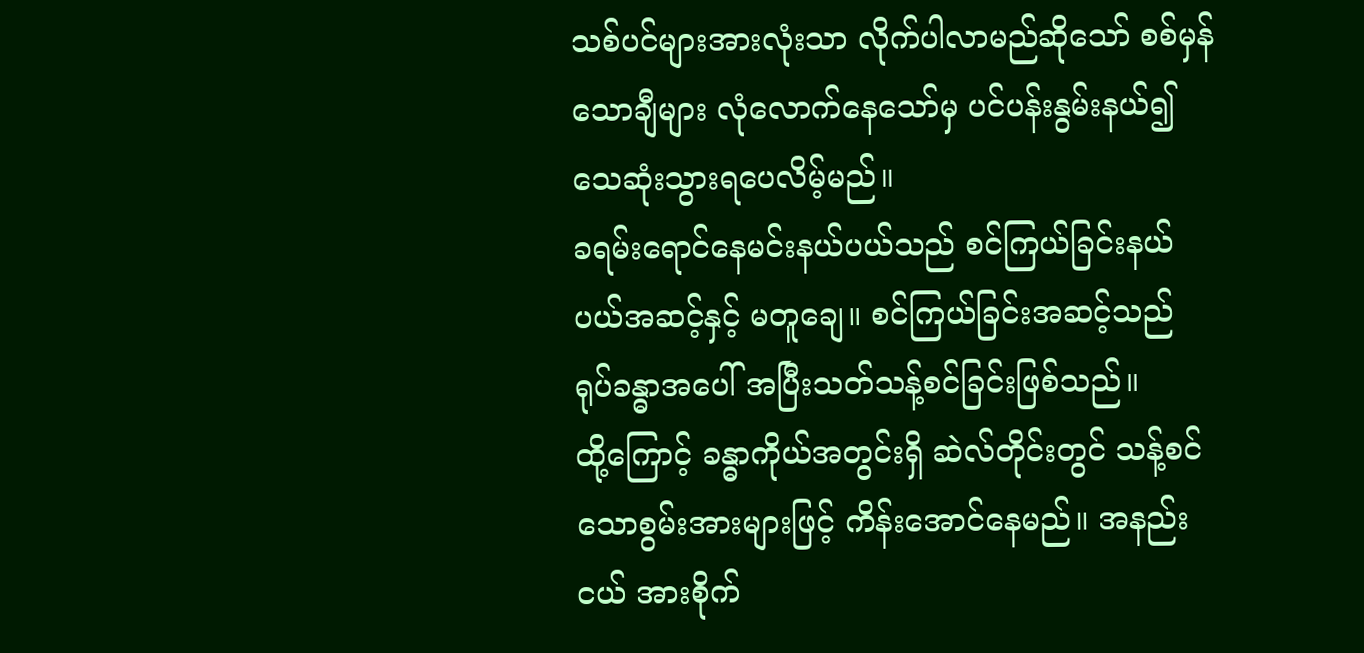သစ်ပင်များအားလုံးသာ လိုက်ပါလာမည်ဆိုသော် စစ်မှန်သောချီများ လုံလောက်နေသော်မှ ပင်ပန်းနွမ်းနယ်၍ သေဆုံးသွားရပေလိမ့်မည်။
ခရမ်းရောင်နေမင်းနယ်ပယ်သည် စင်ကြယ်ခြင်းနယ်ပယ်အဆင့်နှင့် မတူချေ။ စင်ကြယ်ခြင်းအဆင့်သည် ရုပ်ခန္ဓာအပေါ် အပြီးသတ်သန့်စင်ခြင်းဖြစ်သည်။
ထို့ကြောင့် ခန္ဓာကိုယ်အတွင်းရှိ ဆဲလ်တိုင်းတွင် သန့်စင်သောစွမ်းအားများဖြင့် ကိန်းအောင်နေမည်။ အနည်းငယ် အားစိုက်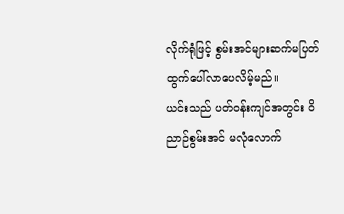လိုက်ရုံဖြင့် စွမ်းအင်များဆက်မပြတ် ထွက်ပေါ်လာပေလိမ့်မည်။
ယင်းသည် ပတ်ဝန်းကျင်အတွင်း ဝိညာဉ်စွမ်းအင် မလုံလောက်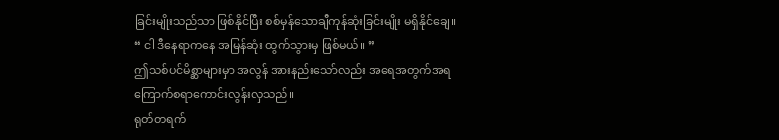ခြင်းမျိုးသည်သာ ဖြစ်နိုင်ပြီး စစ်မှန်သောချီကုန်ဆုံးခြင်းမျိုး မရှိနိုင်ချေ။
“ ငါ ဒီနေရာကနေ အမြန်ဆုံး ထွက်သွားမှ ဖြစ်မယ်။ ”
ဤသစ်ပင်မိစ္ဆာများမှာ အလွန် အားနည်းသော်လည်း အရေအတွက်အရ ကြောက်စရာကောင်းလွန်းလှသည်။
ရုတ်တရက်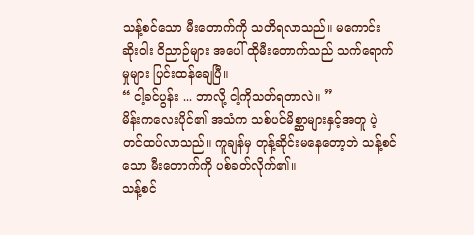သန့်စင်သော မီးတောက်ကို သတိရလာသည်။ မကောင်းဆိုးဝါး ဝိညာဉ်များ အပေါ် ထိုမီးတောက်သည် သက်ရောက်မှုများ ပြင်းထန်ချေပြီ။
“ ငါ့ခင်ပွန်း ... ဘာလို့ ငါ့ကိုသတ်ရတာလဲ။ ”
မိန်းကလေးပိုင်၏ အသံက သစ်ပင်မိစ္ဆာများနှင့်အတူ ပဲ့တင်ထပ်လာသည်။ ကူချန်မှ တုန့်ဆိုင်းမနေတော့ဘဲ သန့်စင်သော မီးတောက်ကို ပစ်ခတ်လိုက်၏။
သန့်စင်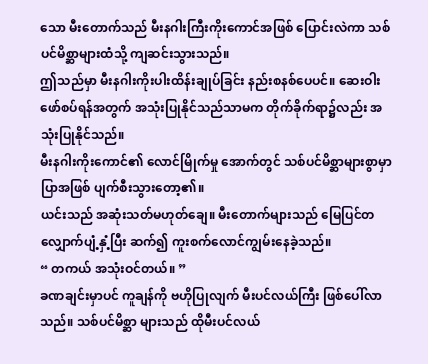သော မီးတောက်သည် မီးနဂါးကြီးကိုးကောင်အဖြစ် ပြောင်းလဲကာ သစ်ပင်မိစ္ဆာများထံသို့ ကျဆင်းသွားသည်။
ဤသည်မှာ မီးနဂါးကိုးပါးထိန်းချုပ်ခြင်း နည်းစနစ်ပေပင်။ ဆေးဝါးဖော်စပ်ရန်အတွက် အသုံးပြုနိုင်သည်သာမက တိုက်ခိုက်ရာ၌လည်း အသုံးပြုနိုင်သည်။
မီးနဂါးကိုးကောင်၏ လောင်မြိုက်မှု အောက်တွင် သစ်ပင်မိစ္ဆာများစွာမှာ ပြာအဖြစ် ပျက်စီးသွားတော့၏။
ယင်းသည် အဆုံးသတ်မဟုတ်ချေ။ မီးတောက်များသည် မြေပြင်တလျှောက်ပျံ့နှံ့ပြီး ဆက်၍ ကူးစက်လောင်ကျွမ်းနေခဲ့သည်။
“ တကယ် အသုံးဝင်တယ်။ ”
ခဏချင်းမှာပင် ကူချန်ကို ဗဟိုပြုလျက် မီးပင်လယ်ကြီး ဖြစ်ပေါ်လာသည်။ သစ်ပင်မိစ္ဆာ များသည် ထိုမီးပင်လယ်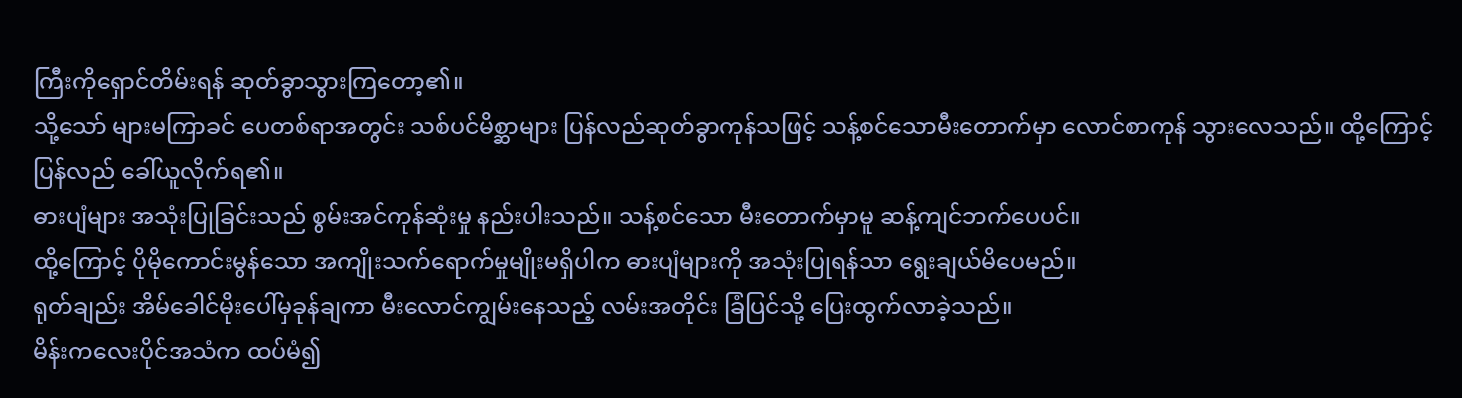ကြီးကိုရှောင်တိမ်းရန် ဆုတ်ခွာသွားကြတော့၏။
သို့သော် များမကြာခင် ပေတစ်ရာအတွင်း သစ်ပင်မိစ္ဆာများ ပြန်လည်ဆုတ်ခွာကုန်သဖြင့် သန့်စင်သောမီးတောက်မှာ လောင်စာကုန် သွားလေသည်။ ထို့ကြောင့် ပြန်လည် ခေါ်ယူလိုက်ရ၏။
ဓားပျံများ အသုံးပြုခြင်းသည် စွမ်းအင်ကုန်ဆုံးမှု နည်းပါးသည်။ သန့်စင်သော မီးတောက်မှာမူ ဆန့်ကျင်ဘက်ပေပင်။
ထို့ကြောင့် ပိုမိုကောင်းမွန်သော အကျိုးသက်ရောက်မှုမျိုးမရှိပါက ဓားပျံများကို အသုံးပြုရန်သာ ရွေးချယ်မိပေမည်။
ရုတ်ချည်း အိမ်ခေါင်မိုးပေါ်မှခုန်ချကာ မီးလောင်ကျွမ်းနေသည့် လမ်းအတိုင်း ခြံပြင်သို့ ပြေးထွက်လာခဲ့သည်။
မိန်းကလေးပိုင်အသံက ထပ်မံ၍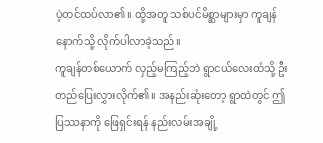ပဲ့တင်ထပ်လာ၏။ ထို့အတူ သစ်ပင်မိစ္ဆာများမှာ ကူချန်နောက်သို့ လိုက်ပါလာခဲ့သည်။
ကူချန်တစ်ယောက် လှည့်မကြည့်ဘဲ ရွာငယ်လေးထံသို့ ဦးတည်ပြေးလွှားလိုက်၏။ အနည်းဆုံးတော့ ရွာထဲတွင် ဤပြဿနာကို ဖြေရှင်းရန် နည်းလမ်းအချို့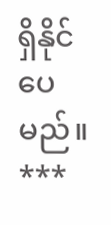ရှိနိုင်ပေမည်။
***